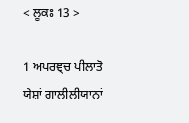< ਲੂਕਃ 13 >

1 ਅਪਰਞ੍ਚ ਪੀਲਾਤੋ ਯੇਸ਼ਾਂ ਗਾਲੀਲੀਯਾਨਾਂ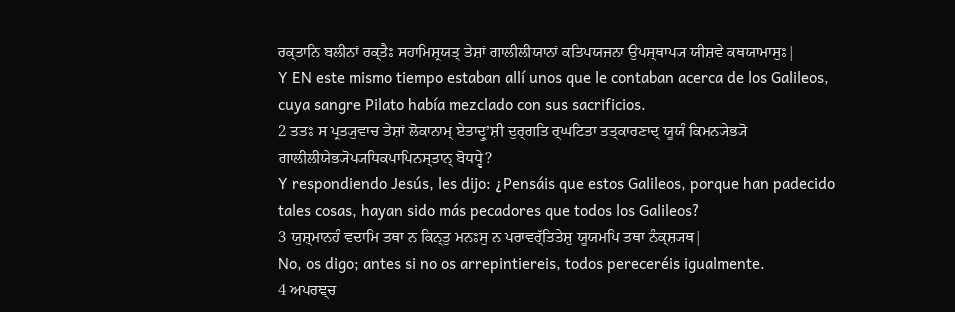ਰਕ੍ਤਾਨਿ ਬਲੀਨਾਂ ਰਕ੍ਤੈਃ ਸਹਾਮਿਸ਼੍ਰਯਤ੍ ਤੇਸ਼ਾਂ ਗਾਲੀਲੀਯਾਨਾਂ ਕਤਿਪਯਜਨਾ ਉਪਸ੍ਥਾਪ੍ਯ ਯੀਸ਼ਵੇ ਕਥਯਾਮਾਸੁਃ|
Y EN este mismo tiempo estaban allí unos que le contaban acerca de los Galileos, cuya sangre Pilato había mezclado con sus sacrificios.
2 ਤਤਃ ਸ ਪ੍ਰਤ੍ਯੁਵਾਚ ਤੇਸ਼ਾਂ ਲੋਕਾਨਾਮ੍ ਏਤਾਦ੍ਰੁʼਸ਼ੀ ਦੁਰ੍ਗਤਿ ਰ੍ਘਟਿਤਾ ਤਤ੍ਕਾਰਣਾਦ੍ ਯੂਯੰ ਕਿਮਨ੍ਯੇਭ੍ਯੋ ਗਾਲੀਲੀਯੇਭ੍ਯੋਪ੍ਯਧਿਕਪਾਪਿਨਸ੍ਤਾਨ੍ ਬੋਧਧ੍ਵੇ?
Y respondiendo Jesús, les dijo: ¿Pensáis que estos Galileos, porque han padecido tales cosas, hayan sido más pecadores que todos los Galileos?
3 ਯੁਸ਼੍ਮਾਨਹੰ ਵਦਾਮਿ ਤਥਾ ਨ ਕਿਨ੍ਤੁ ਮਨਃਸੁ ਨ ਪਰਾਵਰ੍ੱਤਿਤੇਸ਼ੁ ਯੂਯਮਪਿ ਤਥਾ ਨੰਕ੍ਸ਼੍ਯਥ|
No, os digo; antes si no os arrepintiereis, todos pereceréis igualmente.
4 ਅਪਰਞ੍ਚ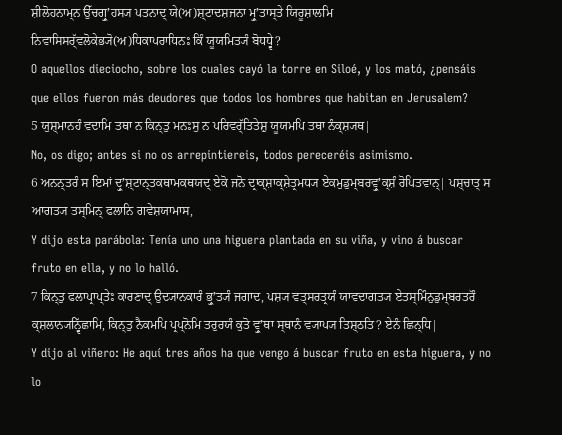ਸ਼ੀਲੋਹਨਾਮ੍ਨ ਉੱਚਗ੍ਰੁʼਹਸ੍ਯ ਪਤਨਾਦ੍ ਯੇ(ਅ)ਸ਼੍ਟਾਦਸ਼ਜਨਾ ਮ੍ਰੁʼਤਾਸ੍ਤੇ ਯਿਰੂਸ਼ਾਲਮਿ ਨਿਵਾਸਿਸਰ੍ੱਵਲੋਕੇਭ੍ਯੋ(ਅ)ਧਿਕਾਪਰਾਧਿਨਃ ਕਿੰ ਯੂਯਮਿਤ੍ਯੰ ਬੋਧਧ੍ਵੇ?
O aquellos dieciocho, sobre los cuales cayó la torre en Siloé, y los mató, ¿pensáis que ellos fueron más deudores que todos los hombres que habitan en Jerusalem?
5 ਯੁਸ਼੍ਮਾਨਹੰ ਵਦਾਮਿ ਤਥਾ ਨ ਕਿਨ੍ਤੁ ਮਨਃਸੁ ਨ ਪਰਿਵਰ੍ੱਤਿਤੇਸ਼ੁ ਯੂਯਮਪਿ ਤਥਾ ਨੰਕ੍ਸ਼੍ਯਥ|
No, os digo; antes si no os arrepintiereis, todos pereceréis asimismo.
6 ਅਨਨ੍ਤਰੰ ਸ ਇਮਾਂ ਦ੍ਰੁʼਸ਼੍ਟਾਨ੍ਤਕਥਾਮਕਥਯਦ੍ ਏਕੋ ਜਨੋ ਦ੍ਰਾਕ੍ਸ਼ਾਕ੍ਸ਼ੇਤ੍ਰਮਧ੍ਯ ਏਕਮੁਡੁਮ੍ਬਰਵ੍ਰੁʼਕ੍ਸ਼ੰ ਰੋਪਿਤਵਾਨ੍| ਪਸ਼੍ਚਾਤ੍ ਸ ਆਗਤ੍ਯ ਤਸ੍ਮਿਨ੍ ਫਲਾਨਿ ਗਵੇਸ਼ਯਾਮਾਸ,
Y dijo esta parábola: Tenía uno una higuera plantada en su viña, y vino á buscar fruto en ella, y no lo halló.
7 ਕਿਨ੍ਤੁ ਫਲਾਪ੍ਰਾਪ੍ਤੇਃ ਕਾਰਣਾਦ੍ ਉਦ੍ਯਾਨਕਾਰੰ ਭ੍ਰੁʼਤ੍ਯੰ ਜਗਾਦ, ਪਸ਼੍ਯ ਵਤ੍ਸਰਤ੍ਰਯੰ ਯਾਵਦਾਗਤ੍ਯ ਏਤਸ੍ਮਿੰਨੁਡੁਮ੍ਬਰਤਰੌ ਕ੍ਸ਼ਲਾਨ੍ਯਨ੍ਵਿੱਛਾਮਿ, ਕਿਨ੍ਤੁ ਨੈਕਮਪਿ ਪ੍ਰਪ੍ਨੋਮਿ ਤਰੁਰਯੰ ਕੁਤੋ ਵ੍ਰੁʼਥਾ ਸ੍ਥਾਨੰ ਵ੍ਯਾਪ੍ਯ ਤਿਸ਼੍ਠਤਿ? ਏਨੰ ਛਿਨ੍ਧਿ|
Y dijo al viñero: He aquí tres años ha que vengo á buscar fruto en esta higuera, y no lo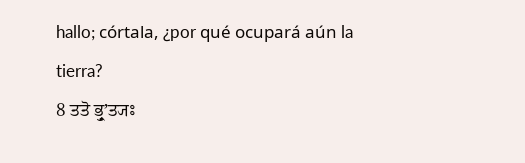hallo; córtala, ¿por qué ocupará aún la tierra?
8 ਤਤੋ ਭ੍ਰੁʼਤ੍ਯਃ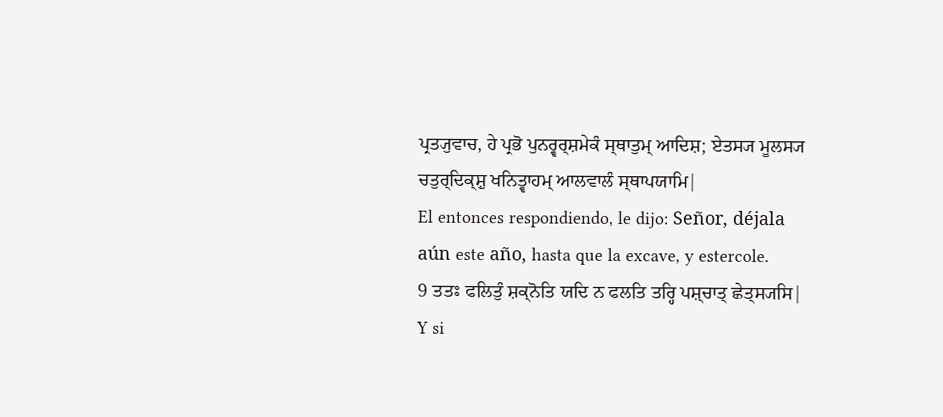ਪ੍ਰਤ੍ਯੁਵਾਚ, ਹੇ ਪ੍ਰਭੋ ਪੁਨਰ੍ਵਰ੍ਸ਼ਮੇਕੰ ਸ੍ਥਾਤੁਮ੍ ਆਦਿਸ਼; ਏਤਸ੍ਯ ਮੂਲਸ੍ਯ ਚਤੁਰ੍ਦਿਕ੍ਸ਼ੁ ਖਨਿਤ੍ਵਾਹਮ੍ ਆਲਵਾਲੰ ਸ੍ਥਾਪਯਾਮਿ|
El entonces respondiendo, le dijo: Señor, déjala aún este año, hasta que la excave, y estercole.
9 ਤਤਃ ਫਲਿਤੁੰ ਸ਼ਕ੍ਨੋਤਿ ਯਦਿ ਨ ਫਲਤਿ ਤਰ੍ਹਿ ਪਸ਼੍ਚਾਤ੍ ਛੇਤ੍ਸ੍ਯਸਿ|
Y si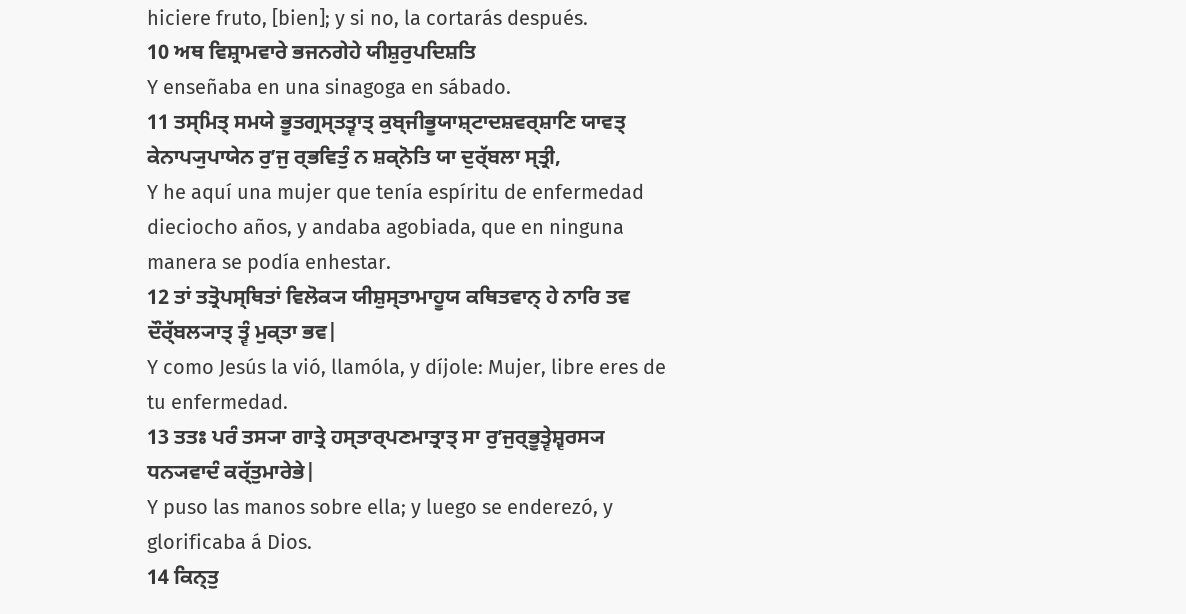hiciere fruto, [bien]; y si no, la cortarás después.
10 ਅਥ ਵਿਸ਼੍ਰਾਮਵਾਰੇ ਭਜਨਗੇਹੇ ਯੀਸ਼ੁਰੁਪਦਿਸ਼ਤਿ
Y enseñaba en una sinagoga en sábado.
11 ਤਸ੍ਮਿਤ੍ ਸਮਯੇ ਭੂਤਗ੍ਰਸ੍ਤਤ੍ਵਾਤ੍ ਕੁਬ੍ਜੀਭੂਯਾਸ਼੍ਟਾਦਸ਼ਵਰ੍ਸ਼ਾਣਿ ਯਾਵਤ੍ ਕੇਨਾਪ੍ਯੁਪਾਯੇਨ ਰੁʼਜੁ ਰ੍ਭਵਿਤੁੰ ਨ ਸ਼ਕ੍ਨੋਤਿ ਯਾ ਦੁਰ੍ੱਬਲਾ ਸ੍ਤ੍ਰੀ,
Y he aquí una mujer que tenía espíritu de enfermedad dieciocho años, y andaba agobiada, que en ninguna manera se podía enhestar.
12 ਤਾਂ ਤਤ੍ਰੋਪਸ੍ਥਿਤਾਂ ਵਿਲੋਕ੍ਯ ਯੀਸ਼ੁਸ੍ਤਾਮਾਹੂਯ ਕਥਿਤਵਾਨ੍ ਹੇ ਨਾਰਿ ਤਵ ਦੌਰ੍ੱਬਲ੍ਯਾਤ੍ ਤ੍ਵੰ ਮੁਕ੍ਤਾ ਭਵ|
Y como Jesús la vió, llamóla, y díjole: Mujer, libre eres de tu enfermedad.
13 ਤਤਃ ਪਰੰ ਤਸ੍ਯਾ ਗਾਤ੍ਰੇ ਹਸ੍ਤਾਰ੍ਪਣਮਾਤ੍ਰਾਤ੍ ਸਾ ਰੁʼਜੁਰ੍ਭੂਤ੍ਵੇਸ਼੍ਵਰਸ੍ਯ ਧਨ੍ਯਵਾਦੰ ਕਰ੍ੱਤੁਮਾਰੇਭੇ|
Y puso las manos sobre ella; y luego se enderezó, y glorificaba á Dios.
14 ਕਿਨ੍ਤੁ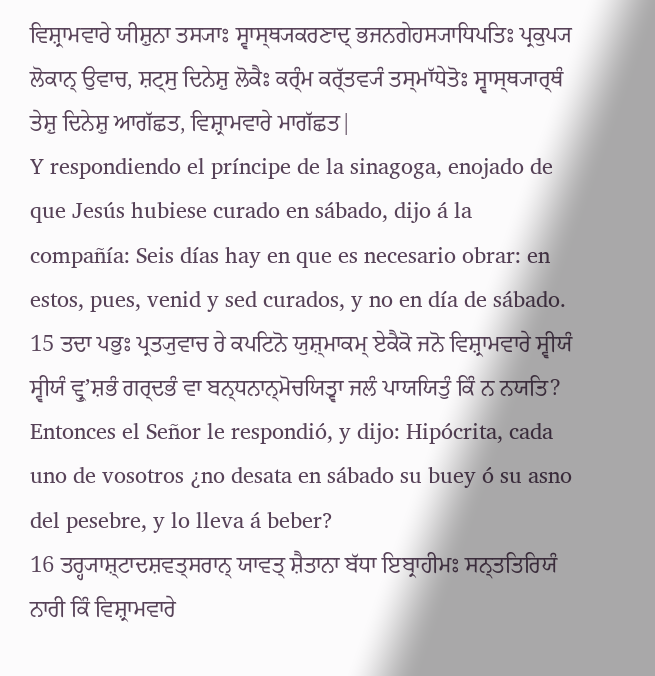ਵਿਸ਼੍ਰਾਮਵਾਰੇ ਯੀਸ਼ੁਨਾ ਤਸ੍ਯਾਃ ਸ੍ਵਾਸ੍ਥ੍ਯਕਰਣਾਦ੍ ਭਜਨਗੇਹਸ੍ਯਾਧਿਪਤਿਃ ਪ੍ਰਕੁਪ੍ਯ ਲੋਕਾਨ੍ ਉਵਾਚ, ਸ਼ਟ੍ਸੁ ਦਿਨੇਸ਼ੁ ਲੋਕੈਃ ਕਰ੍ੰਮ ਕਰ੍ੱਤਵ੍ਯੰ ਤਸ੍ਮਾੱਧੇਤੋਃ ਸ੍ਵਾਸ੍ਥ੍ਯਾਰ੍ਥੰ ਤੇਸ਼ੁ ਦਿਨੇਸ਼ੁ ਆਗੱਛਤ, ਵਿਸ਼੍ਰਾਮਵਾਰੇ ਮਾਗੱਛਤ|
Y respondiendo el príncipe de la sinagoga, enojado de que Jesús hubiese curado en sábado, dijo á la compañía: Seis días hay en que es necesario obrar: en estos, pues, venid y sed curados, y no en día de sábado.
15 ਤਦਾ ਪਭੁਃ ਪ੍ਰਤ੍ਯੁਵਾਚ ਰੇ ਕਪਟਿਨੋ ਯੁਸ਼੍ਮਾਕਮ੍ ਏਕੈਕੋ ਜਨੋ ਵਿਸ਼੍ਰਾਮਵਾਰੇ ਸ੍ਵੀਯੰ ਸ੍ਵੀਯੰ ਵ੍ਰੁʼਸ਼ਭੰ ਗਰ੍ਦਭੰ ਵਾ ਬਨ੍ਧਨਾਨ੍ਮੋਚਯਿਤ੍ਵਾ ਜਲੰ ਪਾਯਯਿਤੁੰ ਕਿੰ ਨ ਨਯਤਿ?
Entonces el Señor le respondió, y dijo: Hipócrita, cada uno de vosotros ¿no desata en sábado su buey ó su asno del pesebre, y lo lleva á beber?
16 ਤਰ੍ਹ੍ਯਾਸ਼੍ਟਾਦਸ਼ਵਤ੍ਸਰਾਨ੍ ਯਾਵਤ੍ ਸ਼ੈਤਾਨਾ ਬੱਧਾ ਇਬ੍ਰਾਹੀਮਃ ਸਨ੍ਤਤਿਰਿਯੰ ਨਾਰੀ ਕਿੰ ਵਿਸ਼੍ਰਾਮਵਾਰੇ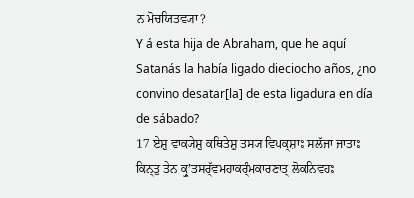ਨ ਮੋਚਯਿਤਵ੍ਯਾ?
Y á esta hija de Abraham, que he aquí Satanás la había ligado dieciocho años, ¿no convino desatar[la] de esta ligadura en día de sábado?
17 ਏਸ਼ੁ ਵਾਕ੍ਯੇਸ਼ੁ ਕਥਿਤੇਸ਼ੁ ਤਸ੍ਯ ਵਿਪਕ੍ਸ਼ਾਃ ਸਲੱਜਾ ਜਾਤਾਃ ਕਿਨ੍ਤੁ ਤੇਨ ਕ੍ਰੁʼਤਸਰ੍ੱਵਮਹਾਕਰ੍ੰਮਕਾਰਣਾਤ੍ ਲੋਕਨਿਵਹਃ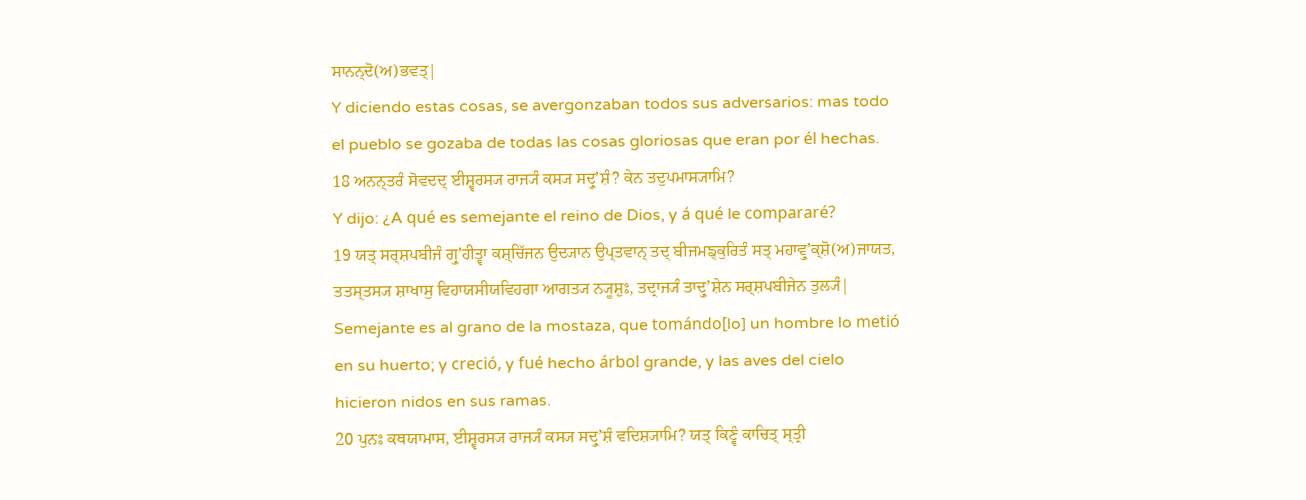ਸਾਨਨ੍ਦੋ(ਅ)ਭਵਤ੍|
Y diciendo estas cosas, se avergonzaban todos sus adversarios: mas todo el pueblo se gozaba de todas las cosas gloriosas que eran por él hechas.
18 ਅਨਨ੍ਤਰੰ ਸੋਵਦਦ੍ ਈਸ਼੍ਵਰਸ੍ਯ ਰਾਜ੍ਯੰ ਕਸ੍ਯ ਸਦ੍ਰੁʼਸ਼ੰ? ਕੇਨ ਤਦੁਪਮਾਸ੍ਯਾਮਿ?
Y dijo: ¿A qué es semejante el reino de Dios, y á qué le compararé?
19 ਯਤ੍ ਸਰ੍ਸ਼ਪਬੀਜੰ ਗ੍ਰੁʼਹੀਤ੍ਵਾ ਕਸ਼੍ਚਿੱਜਨ ਉਦ੍ਯਾਨ ਉਪ੍ਤਵਾਨ੍ ਤਦ੍ ਬੀਜਮਙ੍ਕੁਰਿਤੰ ਸਤ੍ ਮਹਾਵ੍ਰੁʼਕ੍ਸ਼ੋ(ਅ)ਜਾਯਤ, ਤਤਸ੍ਤਸ੍ਯ ਸ਼ਾਖਾਸੁ ਵਿਹਾਯਸੀਯਵਿਹਗਾ ਆਗਤ੍ਯ ਨ੍ਯੂਸ਼ੁਃ, ਤਦ੍ਰਾਜ੍ਯੰ ਤਾਦ੍ਰੁʼਸ਼ੇਨ ਸਰ੍ਸ਼ਪਬੀਜੇਨ ਤੁਲ੍ਯੰ|
Semejante es al grano de la mostaza, que tomándo[lo] un hombre lo metió en su huerto; y creció, y fué hecho árbol grande, y las aves del cielo hicieron nidos en sus ramas.
20 ਪੁਨਃ ਕਥਯਾਮਾਸ, ਈਸ਼੍ਵਰਸ੍ਯ ਰਾਜ੍ਯੰ ਕਸ੍ਯ ਸਦ੍ਰੁʼਸ਼ੰ ਵਦਿਸ਼੍ਯਾਮਿ? ਯਤ੍ ਕਿਣ੍ਵੰ ਕਾਚਿਤ੍ ਸ੍ਤ੍ਰੀ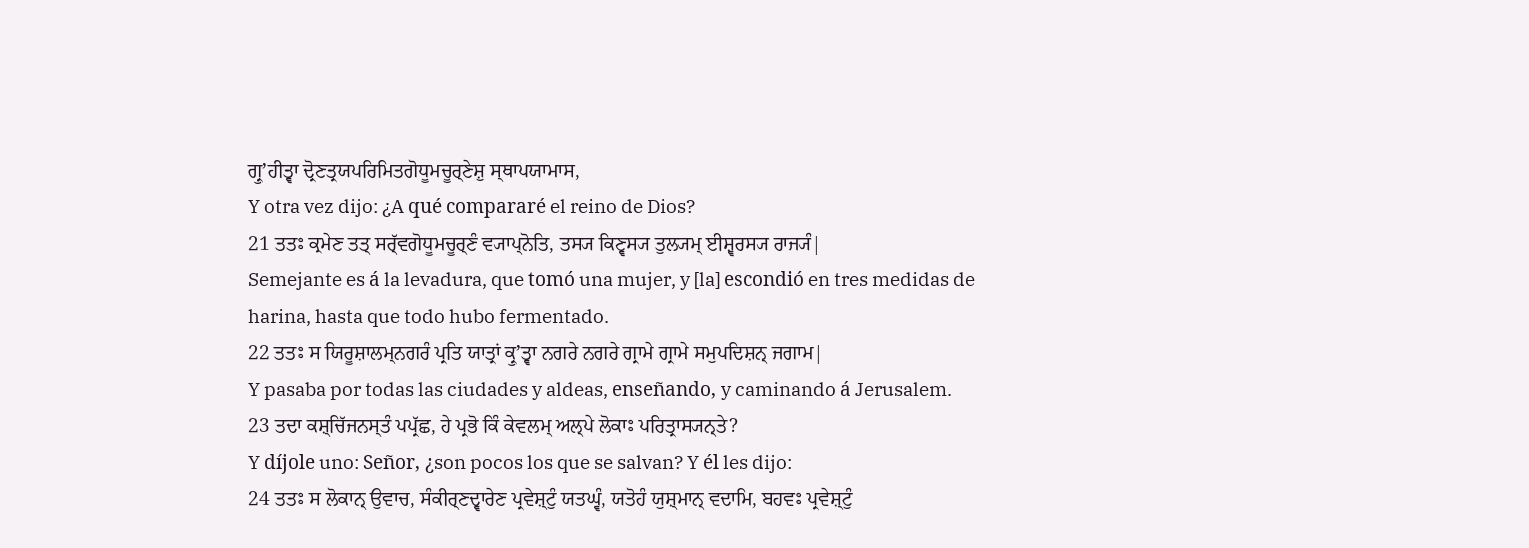ਗ੍ਰੁʼਹੀਤ੍ਵਾ ਦ੍ਰੋਣਤ੍ਰਯਪਰਿਮਿਤਗੋਧੂਮਚੂਰ੍ਣੇਸ਼ੁ ਸ੍ਥਾਪਯਾਮਾਸ,
Y otra vez dijo: ¿A qué compararé el reino de Dios?
21 ਤਤਃ ਕ੍ਰਮੇਣ ਤਤ੍ ਸਰ੍ੱਵਗੋਧੂਮਚੂਰ੍ਣੰ ਵ੍ਯਾਪ੍ਨੋਤਿ, ਤਸ੍ਯ ਕਿਣ੍ਵਸ੍ਯ ਤੁਲ੍ਯਮ੍ ਈਸ਼੍ਵਰਸ੍ਯ ਰਾਜ੍ਯੰ|
Semejante es á la levadura, que tomó una mujer, y [la] escondió en tres medidas de harina, hasta que todo hubo fermentado.
22 ਤਤਃ ਸ ਯਿਰੂਸ਼ਾਲਮ੍ਨਗਰੰ ਪ੍ਰਤਿ ਯਾਤ੍ਰਾਂ ਕ੍ਰੁʼਤ੍ਵਾ ਨਗਰੇ ਨਗਰੇ ਗ੍ਰਾਮੇ ਗ੍ਰਾਮੇ ਸਮੁਪਦਿਸ਼ਨ੍ ਜਗਾਮ|
Y pasaba por todas las ciudades y aldeas, enseñando, y caminando á Jerusalem.
23 ਤਦਾ ਕਸ਼੍ਚਿੱਜਨਸ੍ਤੰ ਪਪ੍ਰੱਛ, ਹੇ ਪ੍ਰਭੋ ਕਿੰ ਕੇਵਲਮ੍ ਅਲ੍ਪੇ ਲੋਕਾਃ ਪਰਿਤ੍ਰਾਸ੍ਯਨ੍ਤੇ?
Y díjole uno: Señor, ¿son pocos los que se salvan? Y él les dijo:
24 ਤਤਃ ਸ ਲੋਕਾਨ੍ ਉਵਾਚ, ਸੰਕੀਰ੍ਣਦ੍ਵਾਰੇਣ ਪ੍ਰਵੇਸ਼੍ਟੁੰ ਯਤਘ੍ਵੰ, ਯਤੋਹੰ ਯੁਸ਼੍ਮਾਨ੍ ਵਦਾਮਿ, ਬਹਵਃ ਪ੍ਰਵੇਸ਼੍ਟੁੰ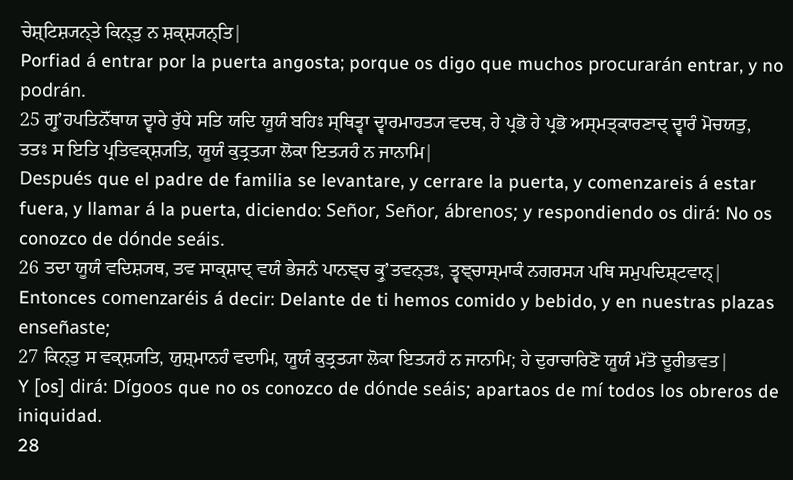ਚੇਸ਼੍ਟਿਸ਼੍ਯਨ੍ਤੇ ਕਿਨ੍ਤੁ ਨ ਸ਼ਕ੍ਸ਼੍ਯਨ੍ਤਿ|
Porfiad á entrar por la puerta angosta; porque os digo que muchos procurarán entrar, y no podrán.
25 ਗ੍ਰੁʼਹਪਤਿਨੋੱਥਾਯ ਦ੍ਵਾਰੇ ਰੁੱਧੇ ਸਤਿ ਯਦਿ ਯੂਯੰ ਬਹਿਃ ਸ੍ਥਿਤ੍ਵਾ ਦ੍ਵਾਰਮਾਹਤ੍ਯ ਵਦਥ, ਹੇ ਪ੍ਰਭੋ ਹੇ ਪ੍ਰਭੋ ਅਸ੍ਮਤ੍ਕਾਰਣਾਦ੍ ਦ੍ਵਾਰੰ ਮੋਚਯਤੁ, ਤਤਃ ਸ ਇਤਿ ਪ੍ਰਤਿਵਕ੍ਸ਼੍ਯਤਿ, ਯੂਯੰ ਕੁਤ੍ਰਤ੍ਯਾ ਲੋਕਾ ਇਤ੍ਯਹੰ ਨ ਜਾਨਾਮਿ|
Después que el padre de familia se levantare, y cerrare la puerta, y comenzareis á estar fuera, y llamar á la puerta, diciendo: Señor, Señor, ábrenos; y respondiendo os dirá: No os conozco de dónde seáis.
26 ਤਦਾ ਯੂਯੰ ਵਦਿਸ਼੍ਯਥ, ਤਵ ਸਾਕ੍ਸ਼ਾਦ੍ ਵਯੰ ਭੇਜਨੰ ਪਾਨਞ੍ਚ ਕ੍ਰੁʼਤਵਨ੍ਤਃ, ਤ੍ਵਞ੍ਚਾਸ੍ਮਾਕੰ ਨਗਰਸ੍ਯ ਪਥਿ ਸਮੁਪਦਿਸ਼੍ਟਵਾਨ੍|
Entonces comenzaréis á decir: Delante de ti hemos comido y bebido, y en nuestras plazas enseñaste;
27 ਕਿਨ੍ਤੁ ਸ ਵਕ੍ਸ਼੍ਯਤਿ, ਯੁਸ਼੍ਮਾਨਹੰ ਵਦਾਮਿ, ਯੂਯੰ ਕੁਤ੍ਰਤ੍ਯਾ ਲੋਕਾ ਇਤ੍ਯਹੰ ਨ ਜਾਨਾਮਿ; ਹੇ ਦੁਰਾਚਾਰਿਣੋ ਯੂਯੰ ਮੱਤੋ ਦੂਰੀਭਵਤ|
Y [os] dirá: Dígoos que no os conozco de dónde seáis; apartaos de mí todos los obreros de iniquidad.
28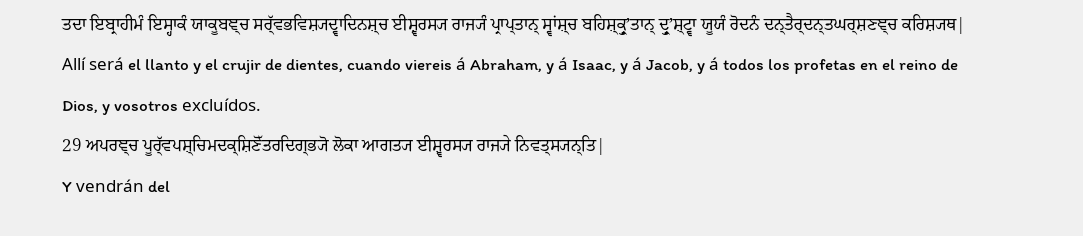ਤਦਾ ਇਬ੍ਰਾਹੀਮੰ ਇਸ੍ਹਾਕੰ ਯਾਕੂਬਞ੍ਚ ਸਰ੍ੱਵਭਵਿਸ਼੍ਯਦ੍ਵਾਦਿਨਸ਼੍ਚ ਈਸ਼੍ਵਰਸ੍ਯ ਰਾਜ੍ਯੰ ਪ੍ਰਾਪ੍ਤਾਨ੍ ਸ੍ਵਾਂਸ਼੍ਚ ਬਹਿਸ਼੍ਕ੍ਰੁʼਤਾਨ੍ ਦ੍ਰੁʼਸ਼੍ਟ੍ਵਾ ਯੂਯੰ ਰੋਦਨੰ ਦਨ੍ਤੈਰ੍ਦਨ੍ਤਘਰ੍ਸ਼ਣਞ੍ਚ ਕਰਿਸ਼੍ਯਥ|
Allí será el llanto y el crujir de dientes, cuando viereis á Abraham, y á Isaac, y á Jacob, y á todos los profetas en el reino de Dios, y vosotros excluídos.
29 ਅਪਰਞ੍ਚ ਪੂਰ੍ੱਵਪਸ਼੍ਚਿਮਦਕ੍ਸ਼ਿਣੋੱਤਰਦਿਗ੍ਭ੍ਯੋ ਲੋਕਾ ਆਗਤ੍ਯ ਈਸ਼੍ਵਰਸ੍ਯ ਰਾਜ੍ਯੇ ਨਿਵਤ੍ਸ੍ਯਨ੍ਤਿ|
Y vendrán del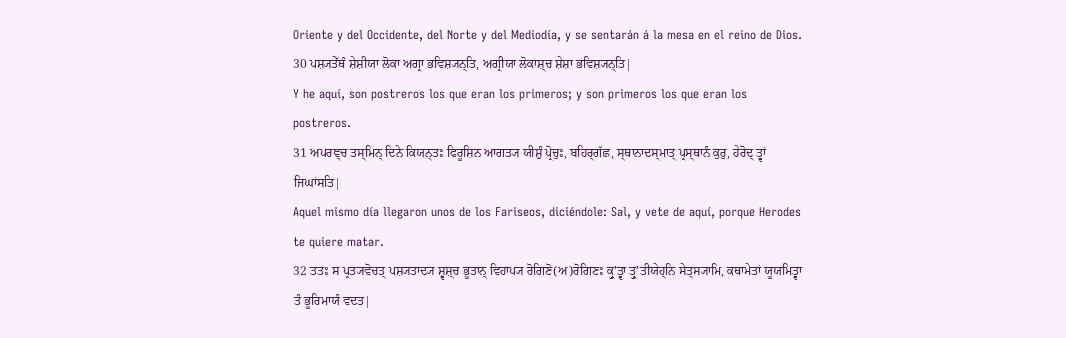Oriente y del Occidente, del Norte y del Mediodía, y se sentarán á la mesa en el reino de Dios.
30 ਪਸ਼੍ਯਤੇੱਥੰ ਸ਼ੇਸ਼ੀਯਾ ਲੋਕਾ ਅਗ੍ਰਾ ਭਵਿਸ਼੍ਯਨ੍ਤਿ, ਅਗ੍ਰੀਯਾ ਲੋਕਾਸ਼੍ਚ ਸ਼ੇਸ਼ਾ ਭਵਿਸ਼੍ਯਨ੍ਤਿ|
Y he aquí, son postreros los que eran los primeros; y son primeros los que eran los postreros.
31 ਅਪਰਞ੍ਚ ਤਸ੍ਮਿਨ੍ ਦਿਨੇ ਕਿਯਨ੍ਤਃ ਫਿਰੂਸ਼ਿਨ ਆਗਤ੍ਯ ਯੀਸ਼ੁੰ ਪ੍ਰੋਚੁਃ, ਬਹਿਰ੍ਗੱਛ, ਸ੍ਥਾਨਾਦਸ੍ਮਾਤ੍ ਪ੍ਰਸ੍ਥਾਨੰ ਕੁਰੁ, ਹੇਰੋਦ੍ ਤ੍ਵਾਂ ਜਿਘਾਂਸਤਿ|
Aquel mismo día llegaron unos de los Fariseos, diciéndole: Sal, y vete de aquí, porque Herodes te quiere matar.
32 ਤਤਃ ਸ ਪ੍ਰਤ੍ਯਵੋਚਤ੍ ਪਸ਼੍ਯਤਾਦ੍ਯ ਸ਼੍ਵਸ਼੍ਚ ਭੂਤਾਨ੍ ਵਿਹਾਪ੍ਯ ਰੋਗਿਣੋ(ਅ)ਰੋਗਿਣਃ ਕ੍ਰੁʼਤ੍ਵਾ ਤ੍ਰੁʼਤੀਯੇਹ੍ਨਿ ਸੇਤ੍ਸ੍ਯਾਮਿ, ਕਥਾਮੇਤਾਂ ਯੂਯਮਿਤ੍ਵਾ ਤੰ ਭੂਰਿਮਾਯੰ ਵਦਤ|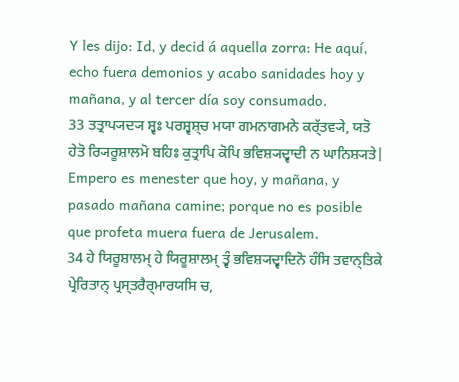Y les dijo: Id, y decid á aquella zorra: He aquí, echo fuera demonios y acabo sanidades hoy y mañana, y al tercer día soy consumado.
33 ਤਤ੍ਰਾਪ੍ਯਦ੍ਯ ਸ਼੍ਵਃ ਪਰਸ਼੍ਵਸ਼੍ਚ ਮਯਾ ਗਮਨਾਗਮਨੇ ਕਰ੍ੱਤਵ੍ਯੇ, ਯਤੋ ਹੇਤੋ ਰ੍ਯਿਰੂਸ਼ਾਲਮੋ ਬਹਿਃ ਕੁਤ੍ਰਾਪਿ ਕੋਪਿ ਭਵਿਸ਼੍ਯਦ੍ਵਾਦੀ ਨ ਘਾਨਿਸ਼੍ਯਤੇ|
Empero es menester que hoy, y mañana, y pasado mañana camine; porque no es posible que profeta muera fuera de Jerusalem.
34 ਹੇ ਯਿਰੂਸ਼ਾਲਮ੍ ਹੇ ਯਿਰੂਸ਼ਾਲਮ੍ ਤ੍ਵੰ ਭਵਿਸ਼੍ਯਦ੍ਵਾਦਿਨੋ ਹੰਸਿ ਤਵਾਨ੍ਤਿਕੇ ਪ੍ਰੇਰਿਤਾਨ੍ ਪ੍ਰਸ੍ਤਰੈਰ੍ਮਾਰਯਸਿ ਚ,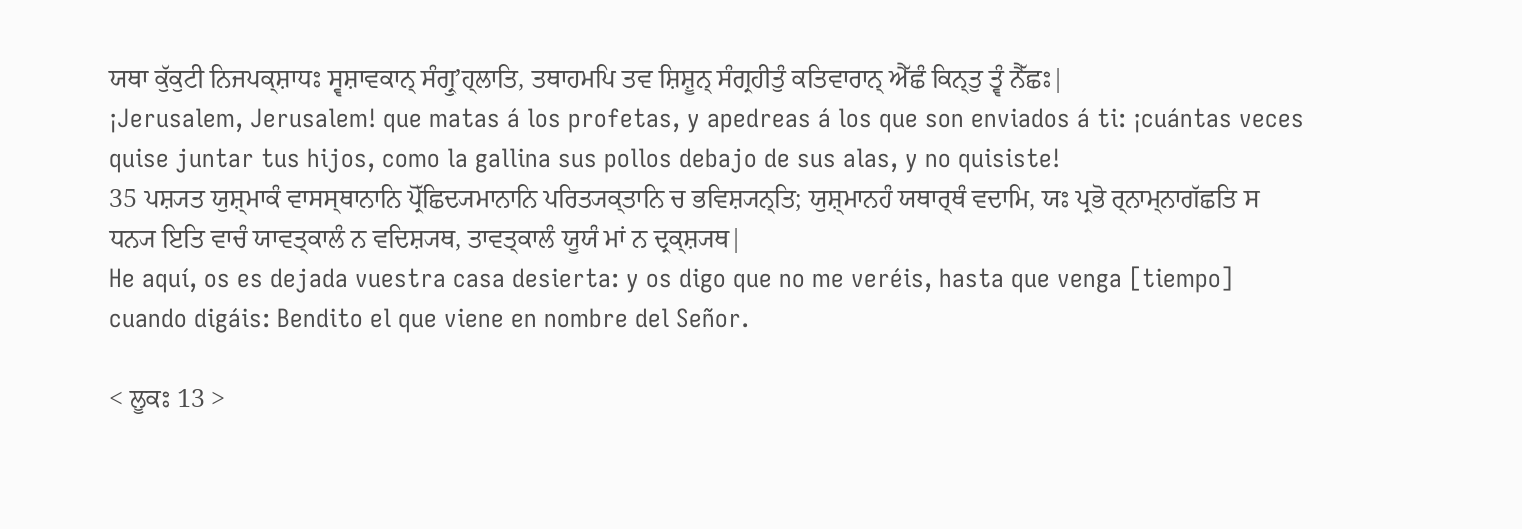ਯਥਾ ਕੁੱਕੁਟੀ ਨਿਜਪਕ੍ਸ਼ਾਧਃ ਸ੍ਵਸ਼ਾਵਕਾਨ੍ ਸੰਗ੍ਰੁʼਹ੍ਲਾਤਿ, ਤਥਾਹਮਪਿ ਤਵ ਸ਼ਿਸ਼ੂਨ੍ ਸੰਗ੍ਰਹੀਤੁੰ ਕਤਿਵਾਰਾਨ੍ ਐੱਛੰ ਕਿਨ੍ਤੁ ਤ੍ਵੰ ਨੈੱਛਃ|
¡Jerusalem, Jerusalem! que matas á los profetas, y apedreas á los que son enviados á ti: ¡cuántas veces quise juntar tus hijos, como la gallina sus pollos debajo de sus alas, y no quisiste!
35 ਪਸ਼੍ਯਤ ਯੁਸ਼੍ਮਾਕੰ ਵਾਸਸ੍ਥਾਨਾਨਿ ਪ੍ਰੋੱਛਿਦ੍ਯਮਾਨਾਨਿ ਪਰਿਤ੍ਯਕ੍ਤਾਨਿ ਚ ਭਵਿਸ਼੍ਯਨ੍ਤਿ; ਯੁਸ਼੍ਮਾਨਹੰ ਯਥਾਰ੍ਥੰ ਵਦਾਮਿ, ਯਃ ਪ੍ਰਭੋ ਰ੍ਨਾਮ੍ਨਾਗੱਛਤਿ ਸ ਧਨ੍ਯ ਇਤਿ ਵਾਚੰ ਯਾਵਤ੍ਕਾਲੰ ਨ ਵਦਿਸ਼੍ਯਥ, ਤਾਵਤ੍ਕਾਲੰ ਯੂਯੰ ਮਾਂ ਨ ਦ੍ਰਕ੍ਸ਼੍ਯਥ|
He aquí, os es dejada vuestra casa desierta: y os digo que no me veréis, hasta que venga [tiempo] cuando digáis: Bendito el que viene en nombre del Señor.

< ਲੂਕਃ 13 >